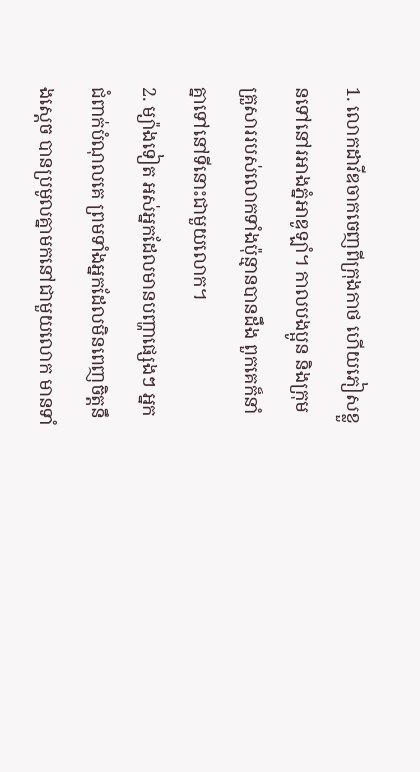1. លោកដាវីឌចាកចេញពីក្រុងកាថ ហើយភៀសខ្លួនទៅនៅរអាងភ្នំអាឌូឡាំ។ កាលបងប្អូន និងក្រុមគ្រួសាររបស់លោកទាំងប៉ុន្មានបានដឹង ពួកគេក៏នាំគ្នាទៅនៅទីនោះជាមួយលោក។
2. ម្យ៉ាងទៀត អស់អ្នកដែលមានបញ្ហាផ្សេងៗ អ្នកជំពាក់បំណុលគេ ព្រមទាំងអ្នកដែលមិនពេញចិត្តនឹងស្ដេច បានប្រមូលគ្នាមកនៅជាមួយលោក មានទាំ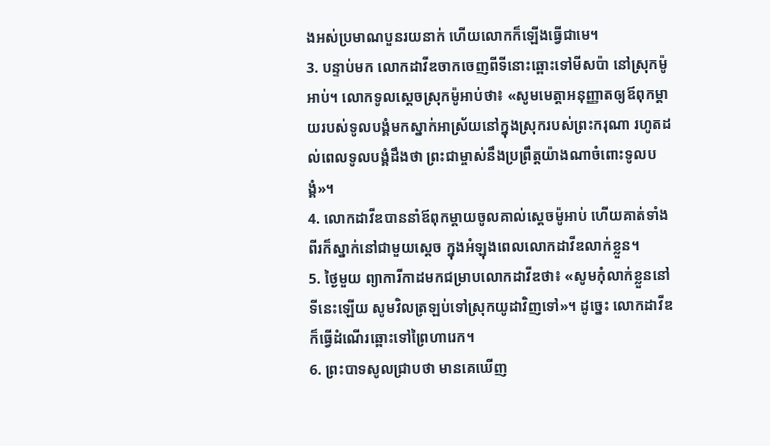ងអស់ប្រមាណបួនរយនាក់ ហើយលោកក៏ឡើងធ្វើជាមេ។
3. បន្ទាប់មក លោកដាវីឌចាកចេញពីទីនោះឆ្ពោះទៅមីសប៉ា នៅស្រុកម៉ូអាប់។ លោកទូលស្ដេចស្រុកម៉ូអាប់ថា៖ «សូមមេត្តាអនុញ្ញាតឲ្យឪពុកម្ដាយរបស់ទូលបង្គំមកស្នាក់អាស្រ័យនៅក្នុងស្រុករបស់ព្រះករុណា រហូតដល់ពេលទូលបង្គំដឹងថា ព្រះជាម្ចាស់នឹងប្រព្រឹត្តយ៉ាងណាចំពោះទូលបង្គំ»។
4. លោកដាវីឌបាននាំឪពុកម្ដាយចូលគាល់ស្ដេចម៉ូអាប់ ហើយគាត់ទាំងពីរក៏ស្នាក់នៅជាមួយស្ដេច ក្នុងអំឡុងពេលលោកដាវីឌលាក់ខ្លួន។
5. ថ្ងៃមួយ ព្យាការីកាដមកជម្រាបលោកដាវីឌថា៖ «សូមកុំលាក់ខ្លួននៅទីនេះឡើយ សូមវិលត្រឡប់ទៅស្រុកយូដាវិញទៅ»។ ដូច្នេះ លោកដាវីឌក៏ធ្វើដំណើរឆ្ពោះទៅព្រៃហារេក។
6. ព្រះបាទសូលជ្រាបថា មានគេឃើញ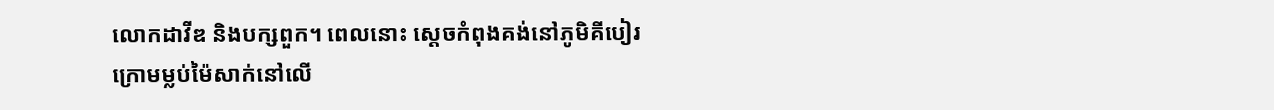លោកដាវីឌ និងបក្សពួក។ ពេលនោះ ស្ដេចកំពុងគង់នៅភូមិគីបៀរ ក្រោមម្លប់ម៉ៃសាក់នៅលើ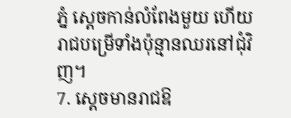ភ្នំ ស្ដេចកាន់លំពែងមួយ ហើយរាជបម្រើទាំងប៉ុន្មានឈរនៅជុំវិញ។
7. ស្ដេចមានរាជឱ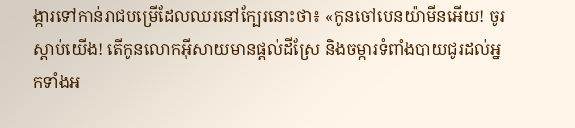ង្ការទៅកាន់រាជបម្រើដែលឈរនៅក្បែរនោះថា៖ «កូនចៅបេនយ៉ាមីនអើយ! ចូរស្ដាប់យើង! តើកូនលោកអ៊ីសាយមានផ្ដល់ដីស្រែ និងចម្ការទំពាំងបាយជូរដល់អ្នកទាំងអ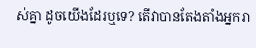ស់គ្នា ដូចយើងដែរឬទេ? តើវាបានតែងតាំងអ្នករា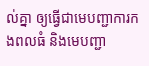ល់គ្នា ឲ្យធ្វើជាមេបញ្ជាការកងពលធំ និងមេបញ្ជា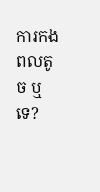ការកងពលតូច ឬទេ?